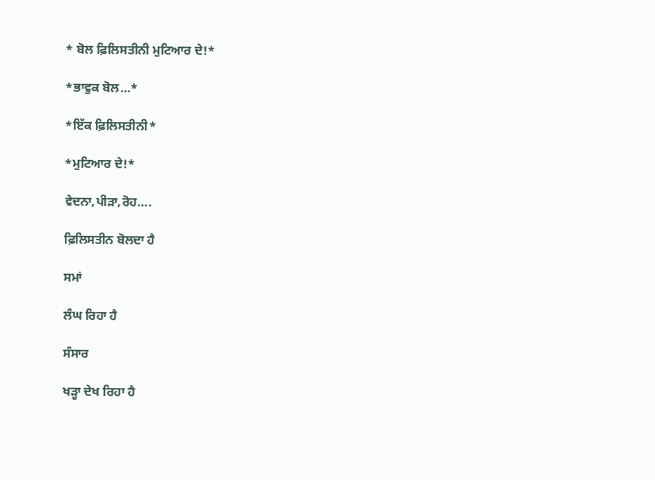* ਬੋਲ ਫ਼ਿਲਿਸਤੀਨੀ ਮੁਟਿਆਰ ਦੇ!*

*ਭਾਵੁਕ ਬੋਲ…*

*ਇੱਕ ਫ਼ਿਲਿਸਤੀਨੀ*

*ਮੁਟਿਆਰ ਦੇ!*

ਵੇਦਨਾ,ਪੀੜਾ,ਰੋਹ….

ਫ਼ਿਲਿਸਤੀਨ ਬੋਲਦਾ ਹੈ

ਸਮਾਂ

ਲੰਘ ਰਿਹਾ ਹੈ

ਸੰਸਾਰ

ਖੜ੍ਹਾ ਦੇਖ ਰਿਹਾ ਹੈ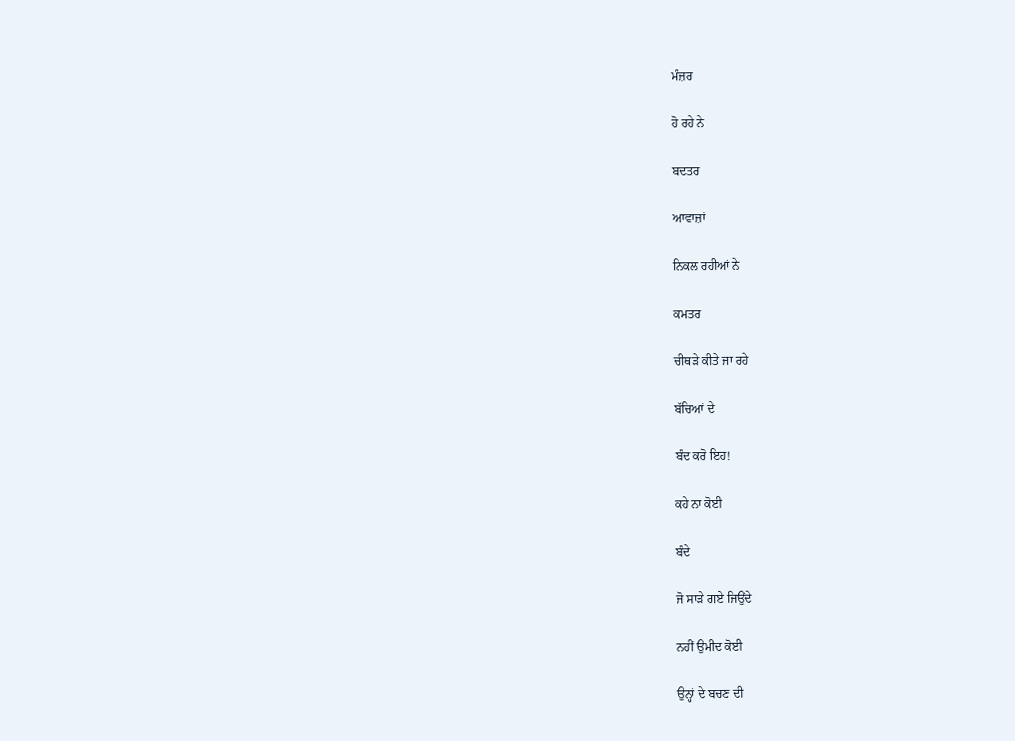ਮੰਜ਼ਰ

ਹੋ ਰਹੇ ਨੇ

ਬਦਤਰ

ਆਵਾਜ਼ਾਂ

ਨਿਕਲ ਰਹੀਆਂ ਨੇ

ਕਮਤਰ

ਚੀਥੜੇ ਕੀਤੇ ਜਾ ਰਹੇ

ਬੱਚਿਆਂ ਦੇ

ਬੰਦ ਕਰੋ ਇਹ!

ਕਹੇ ਨਾ ਕੋਈ

ਬੰਦੇ

ਜੋ ਸਾੜੇ ਗਏ ਜਿਉਂਦੇ

ਨਹੀਂ ਉਮੀਦ ਕੋਈ

ਉਨ੍ਹਾਂ ਦੇ ਬਚਣ ਦੀ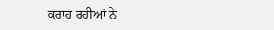ਕਰਾਹ ਰਹੀਆਂ ਨੇ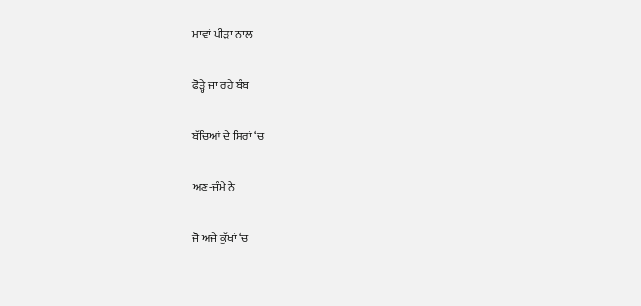ਮਾਵਾਂ ਪੀੜਾ ਨਾਲ

ਫੋੜ੍ਹੇ ਜਾ ਰਹੇ ਬੰਬ

ਬੱਚਿਆਂ ਦੇ ਸਿਰਾਂ ‘ਚ

ਅਣ-ਜੰਮੇ ਨੇ

ਜੋ ਅਜੇ ਕੁੱਖਾਂ ‘ਚ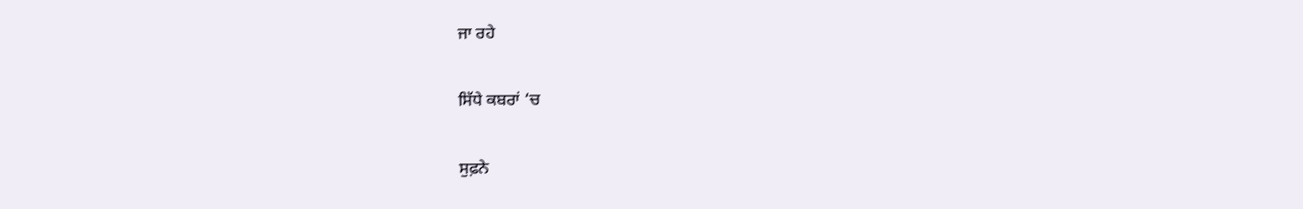ਜਾ ਰਹੇ

ਸਿੱਧੇ ਕਬਰਾਂ ‘ਚ

ਸੁਫ਼ਨੇ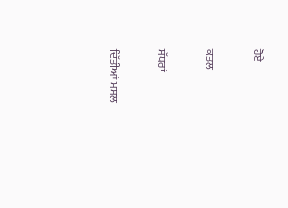ਹੋਏ

ਕਤਲ

ਸੱਧਰਾਂ

ਦਿੱਤੀਆਂ ਮਸਲ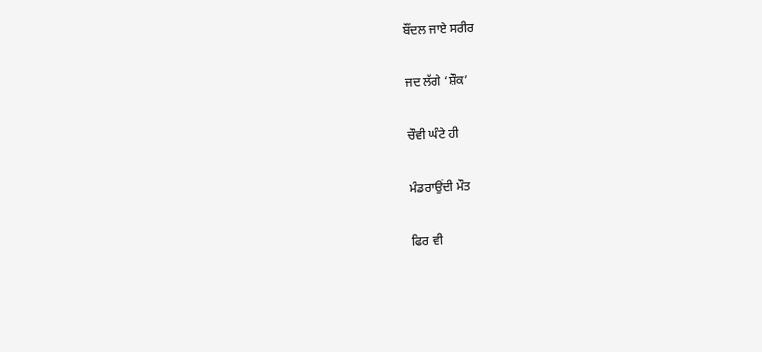ਬੌਂਦਲ ਜਾਏ ਸਰੀਰ

ਜਦ ਲੱਗੇ ‘ਸ਼ੌਕ’

ਚੌਵੀ ਘੰਟੇ ਹੀ

ਮੰਡਰਾਉਂਦੀ ਮੌਤ

ਫਿਰ ਵੀ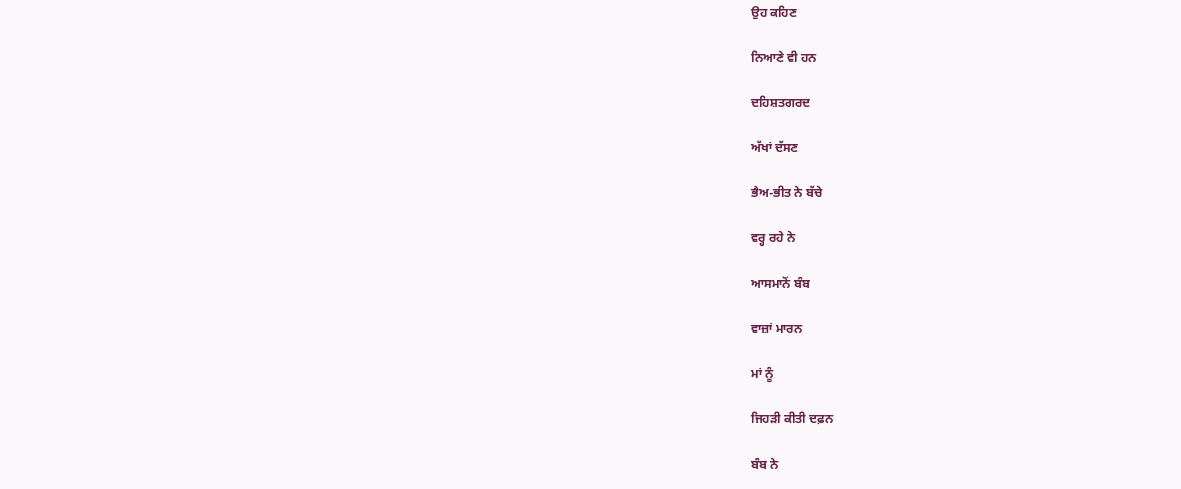ਉਹ ਕਹਿਣ

ਨਿਆਣੇ ਵੀ ਹਨ

ਦਹਿਸ਼ਤਗਰਦ

ਅੱਖਾਂ ਦੱਸਣ

ਭੈਅ-ਭੀਤ ਨੇ ਬੱਚੇ

ਵਰ੍ਹ ਰਹੇ ਨੇ

ਆਸਮਾਨੋਂ ਬੰਬ

ਵਾਜ਼ਾਂ ਮਾਰਨ

ਮਾਂ ਨੂੰ

ਜਿਹੜੀ ਕੀਤੀ ਦਫ਼ਨ

ਬੰਬ ਨੇ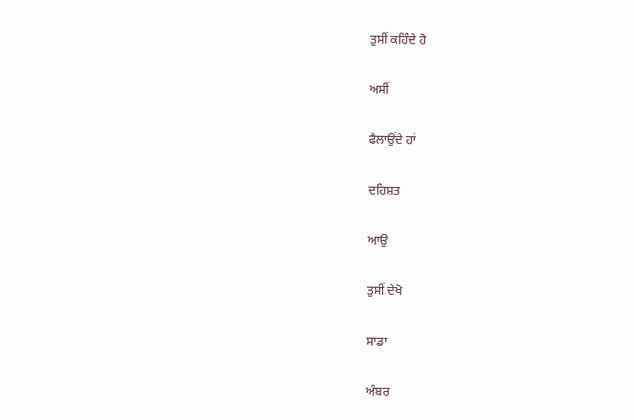ਤੁਸੀਂ ਕਹਿੰਦੇ ਹੋ

ਅਸੀਂ

ਫੈਲਾਉਂਦੇ ਹਾਂ

ਦਹਿਸ਼ਤ

ਆਉ

ਤੁਸੀਂ ਦੇਖੋ

ਸਾਡਾ

ਅੰਬਰ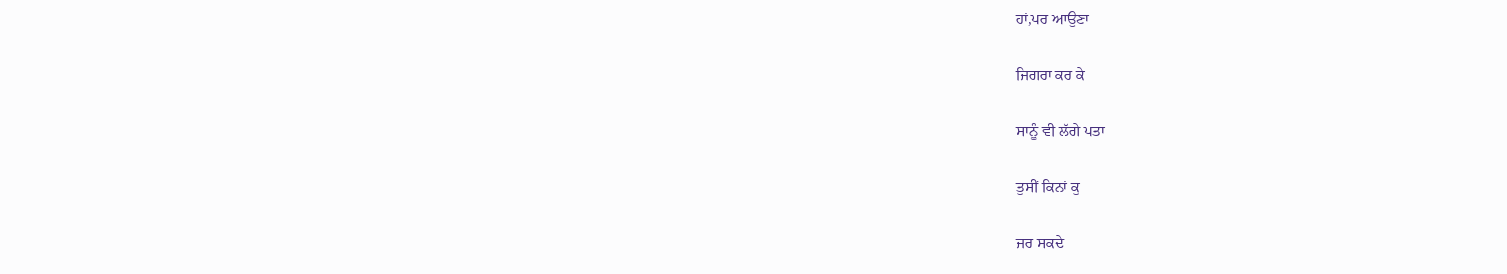ਹਾਂ,ਪਰ ਆਉਣਾ

ਜਿਗਰਾ ਕਰ ਕੇ

ਸਾਨੂੰ ਵੀ ਲੱਗੇ ਪਤਾ

ਤੁਸੀਂ ਕਿਨਾਂ ਕੁ

ਜਰ ਸਕਦੇ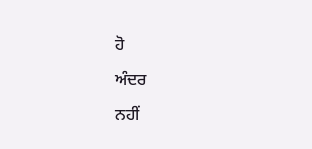ਹੋ

ਅੰਦਰ

ਨਹੀਂ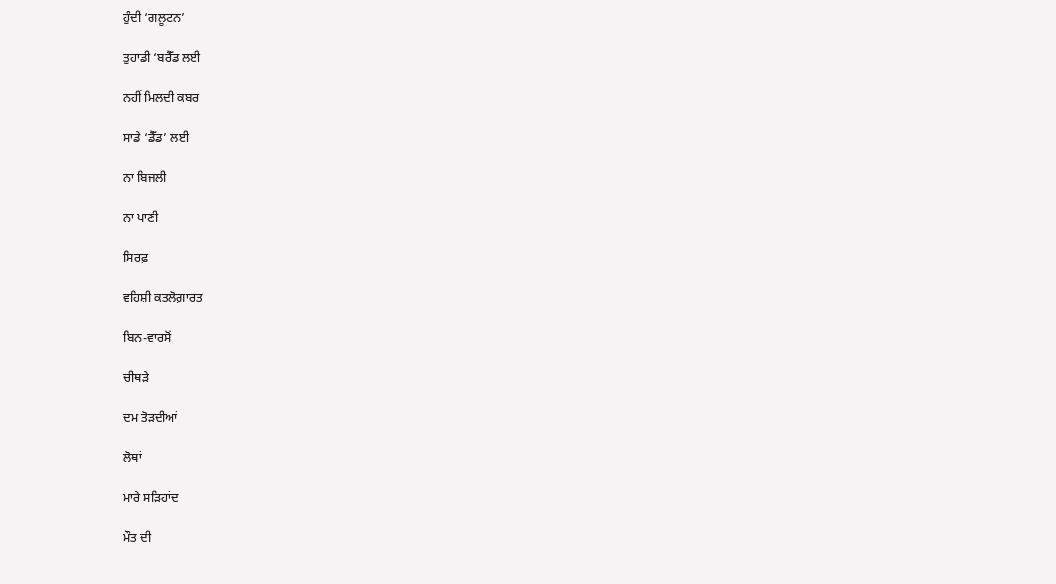ਹੁੰਦੀ ‘ਗਲੂਟਨ’

ਤੁਹਾਡੀ ‘ਬਰੈੱਡ ਲਈ

ਨਹੀਂ ਮਿਲਦੀ ਕਬਰ

ਸਾਡੇ ‘ਡੈੱਡ’ ਲਈ

ਨਾ ਬਿਜਲੀ

ਨਾ ਪਾਣੀ

ਸਿਰਫ਼

ਵਹਿਸ਼ੀ ਕਤਲੋਗ਼ਾਰਤ

ਬਿਨ-ਵਾਰਸੋਂ

ਚੀਥੜੇ

ਦਮ ਤੋੜਦੀਆਂ

ਲੋਥਾਂ

ਮਾਰੇ ਸੜਿਹਾਂਦ

ਮੌਤ ਦੀ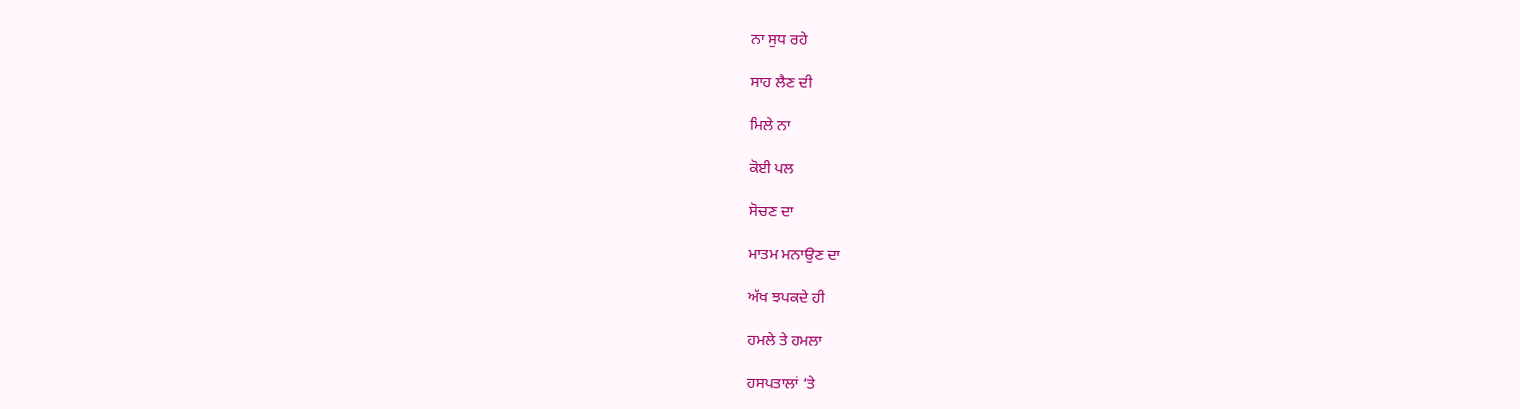ਨਾ ਸੁਧ ਰਹੇ

ਸਾਹ ਲੈਣ ਦੀ

ਮਿਲੇ ਨਾ

ਕੋਈ ਪਲ

ਸੋਚਣ ਦਾ

ਮਾਤਮ ਮਨਾਉਣ ਦਾ

ਅੱਖ ਝਪਕਦੇ ਹੀ

ਹਮਲੇ ਤੇ ਹਮਲਾ

ਹਸਪਤਾਲਾਂ ‘ਤੇ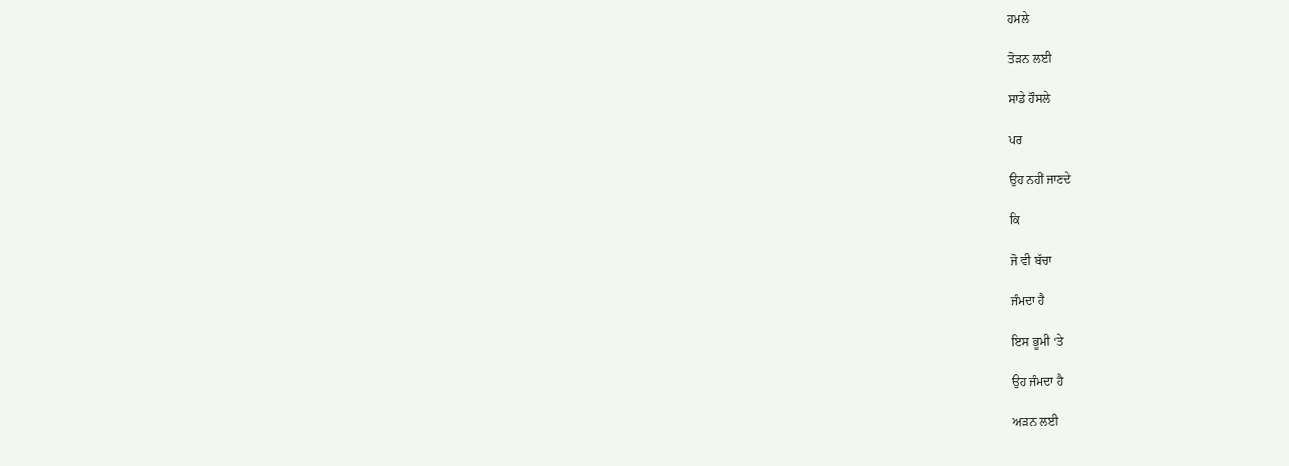ਹਮਲੇ

ਤੋੜਨ ਲਈ

ਸਾਡੇ ਹੌਸਲੇ

ਪਰ

ਉਹ ਨਹੀਂ ਜਾਣਦੇ

ਕਿ

ਜੋ ਵੀ ਬੱਚਾ

ਜੰਮਦਾ ਹੈ

ਇਸ ਭੂਮੀ ‘ਤੇ

ਉਹ ਜੰਮਦਾ ਹੈ

ਅੜਨ ਲਈ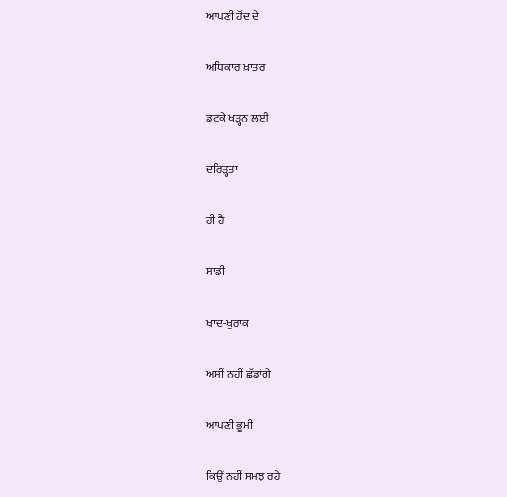ਆਪਣੀ ਹੋਂਦ ਦੇ

ਅਧਿਕਾਰ ਖ਼ਾਤਰ

ਡਟਕੇ ਖੜ੍ਹਨ ਲਈ

ਦਰਿੜ੍ਹਤਾ

ਹੀ ਹੈ

ਸਾਡੀ

ਖਾਦ-ਖੁਰਾਕ

ਅਸੀਂ ਨਹੀਂ ਛੱਡਾਂਗੇ

ਆਪਣੀ ਭੂਮੀ

ਕਿਉਂ ਨਹੀਂ ਸਮਝ ਰਹੇ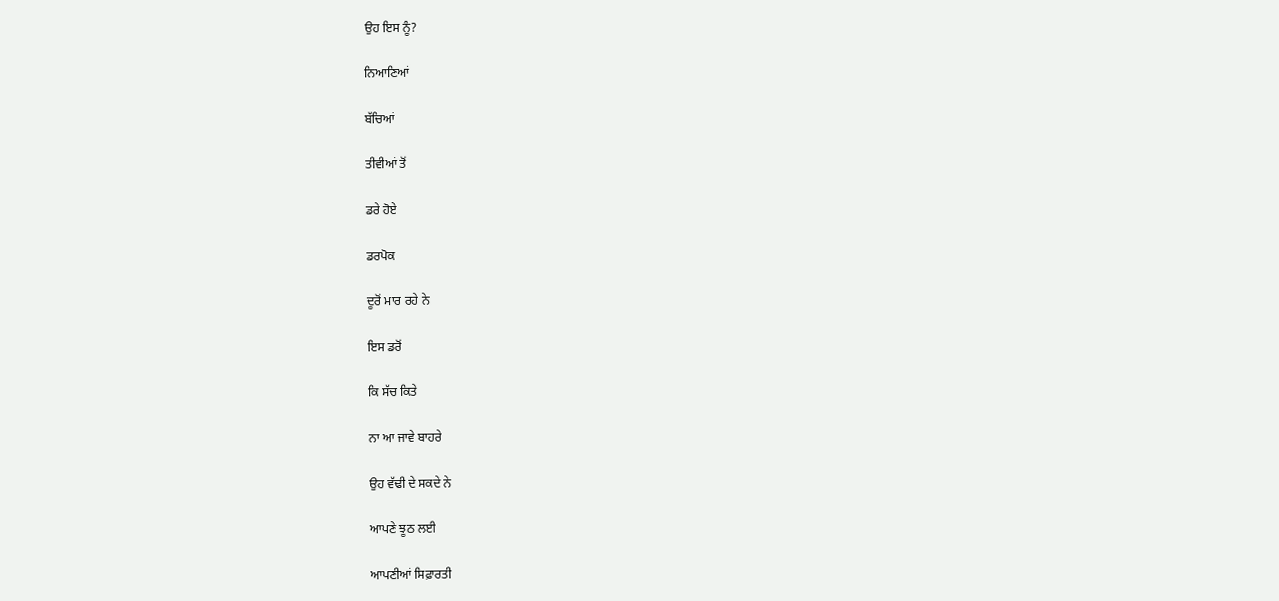ਉਹ ਇਸ ਨੂੰ?

ਨਿਆਣਿਆਂ

ਬੱਚਿਆਂ

ਤੀਵੀਆਂ ਤੋਂ

ਡਰੇ ਹੋਏ

ਡਰਪੋਕ

ਦੂਰੋਂ ਮਾਰ ਰਹੇ ਨੇ

ਇਸ ਡਰੋਂ

ਕਿ ਸੱਚ ਕਿਤੇ

ਨਾ ਆ ਜਾਵੇ ਬਾਹਰੇ

ਉਹ ਵੱਢੀ ਦੇ ਸਕਦੇ ਨੇ

ਆਪਣੇ ਝੂਠ ਲਈ

ਆਪਣੀਆਂ ਸਿਫ਼ਾਰਤੀ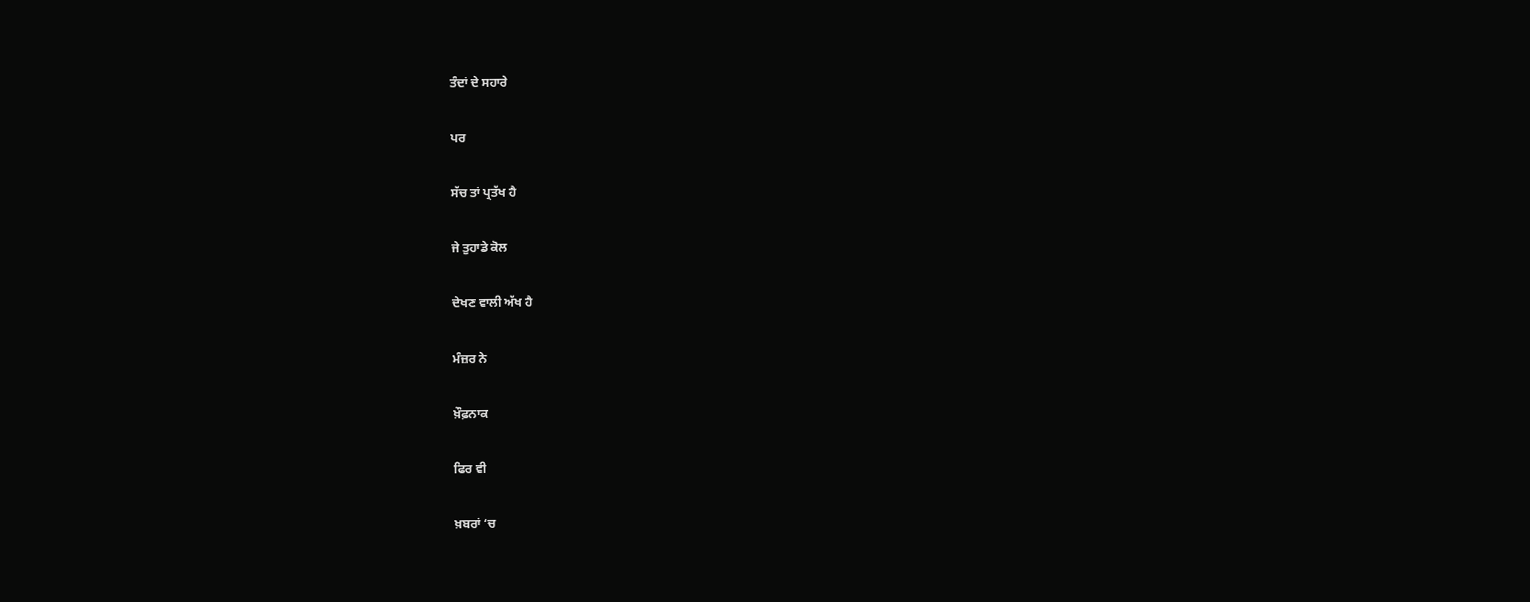ਤੰਦਾਂ ਦੇ ਸਹਾਰੇ

ਪਰ

ਸੱਚ ਤਾਂ ਪ੍ਰਤੱਖ ਹੈ

ਜੇ ਤੁਹਾਡੇ ਕੋਲ

ਦੇਖਣ ਵਾਲੀ ਅੱਖ ਹੈ

ਮੰਜ਼ਰ ਨੇ

ਖ਼ੌਫ਼ਨਾਕ

ਫਿਰ ਵੀ

ਖ਼ਬਰਾਂ ‘ਚ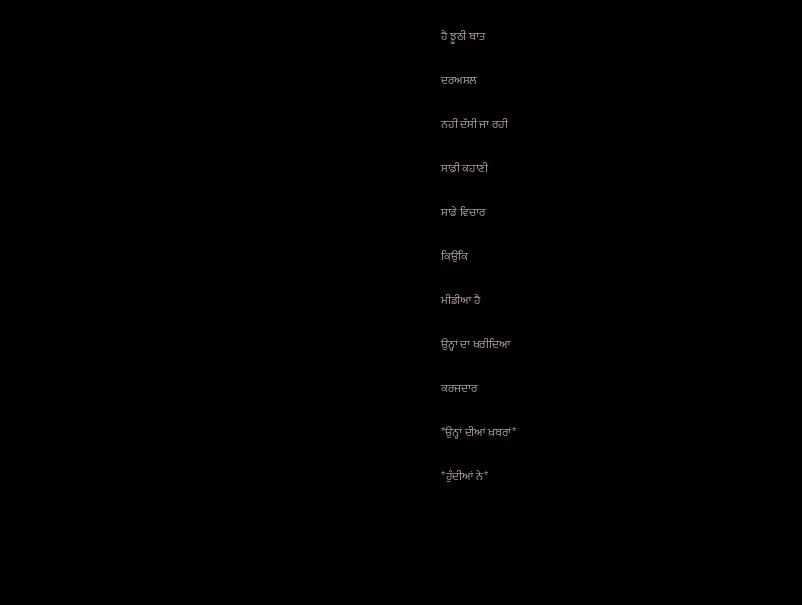ਹੈ ਝੂਠੀ ਬਾਤ

ਦਰਅਸਲ

ਨਹੀਂ ਦੱਸੀ ਜਾ ਰਹੀ

ਸਾਡੀ ਕਹਾਣੀ

ਸਾਡੇ ਵਿਚਾਰ

ਕਿਉਂਕਿ

ਮੀਡੀਆ ਹੈ

ਉਨ੍ਹਾਂ ਦਾ ਖਰੀਦਿਆ

ਕਰਜਦਾਰ

*ਉਨ੍ਹਾਂ ਦੀਆਂ ਖ਼ਬਰਾਂ*

*ਹੁੰਦੀਆਂ ਨੇ*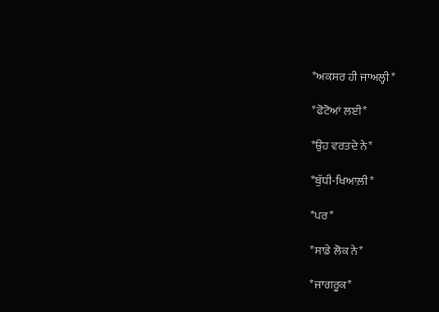*ਅਕਸਰ ਹੀ ਜਾਅਲ੍ਹੀ*

*ਫੋਟੋਆਂ ਲਈ*

*ਉਹ ਵਰਤਦੇ ਨੇ*

*ਬੁੱਧੀ-ਖਿਆਲ਼ੀ*

*ਪਰ*

*ਸਾਡੇ ਲੋਕ ਨੇ*

*ਜਾਗਰੂਕ*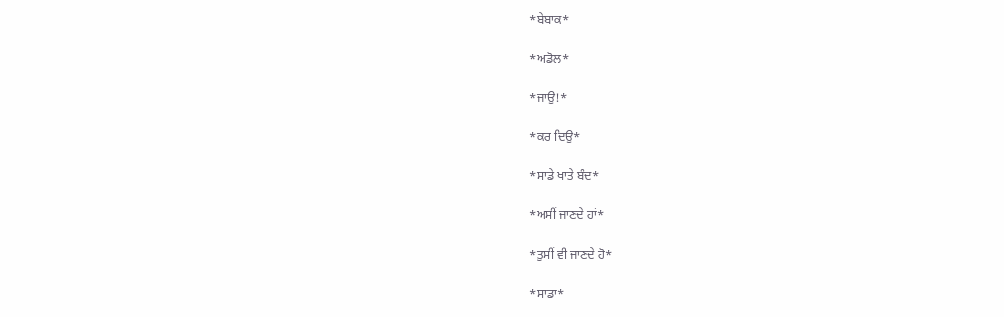*ਬੇਬਾਕ*

*ਅਡੋਲ*

*ਜਾਉ!*

*ਕਰ ਦਿਉ*

*ਸਾਡੇ ਖਾਤੇ ਬੰਦ*

*ਅਸੀਂ ਜਾਣਦੇ ਹਾਂ*

*ਤੁਸੀਂ ਵੀ ਜਾਣਦੇ ਹੋ*

*ਸਾਡਾ*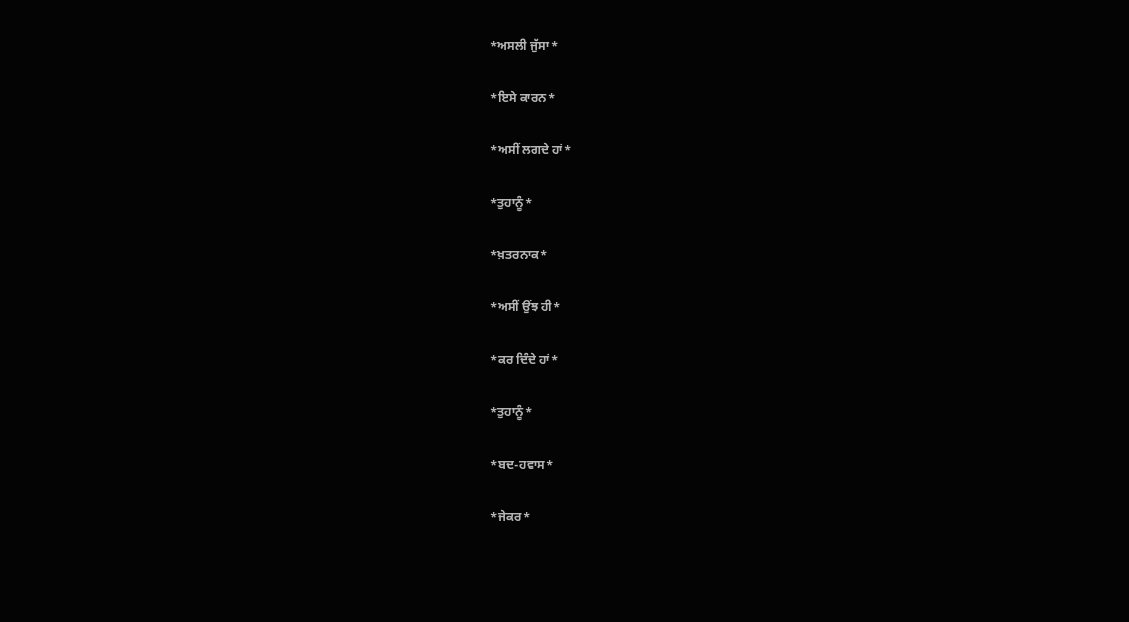*ਅਸਲੀ ਜੁੱਸਾ*

*ਇਸੇ ਕਾਰਨ*

*ਅਸੀਂ ਲਗਦੇ ਹਾਂ*

*ਤੁਹਾਨੂੰ*

*ਖ਼ਤਰਨਾਕ*

*ਅਸੀਂ ਉਂਝ ਹੀ*

*ਕਰ ਦਿੰਦੇ ਹਾਂ*

*ਤੁਹਾਨੂੰ*

*ਬਦ-ਹਵਾਸ*

*ਜੇਕਰ*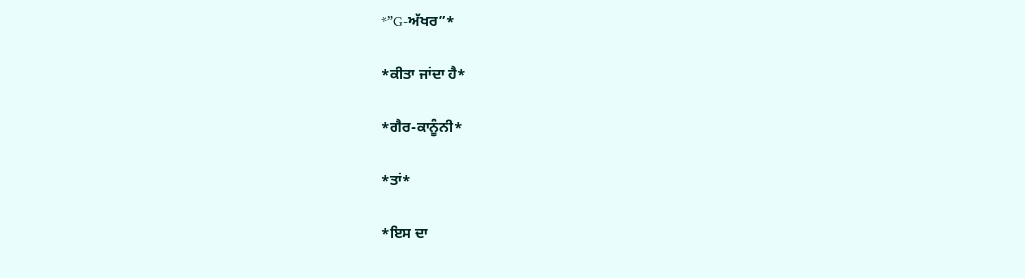*”G-ਅੱਖਰ”*

*ਕੀਤਾ ਜਾਂਦਾ ਹੈ*

*ਗੈਰ-ਕਾਨੂੰਨੀ*

*ਤਾਂ*

*ਇਸ ਦਾ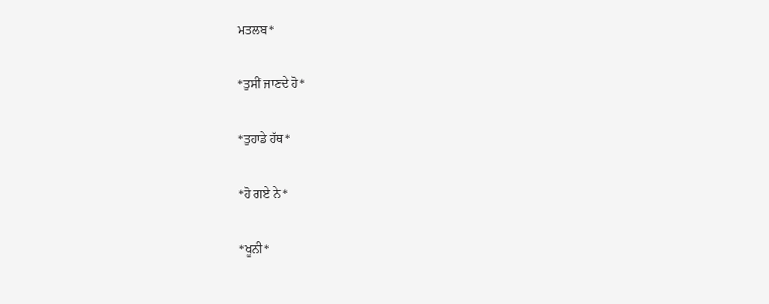ਮਤਲਬ*

*ਤੁਸੀਂ ਜਾਣਦੇ ਹੋ*

*ਤੁਹਾਡੇ ਹੱਥ*

*ਹੋ ਗਏ ਨੇ*

*ਖੂਨੀ*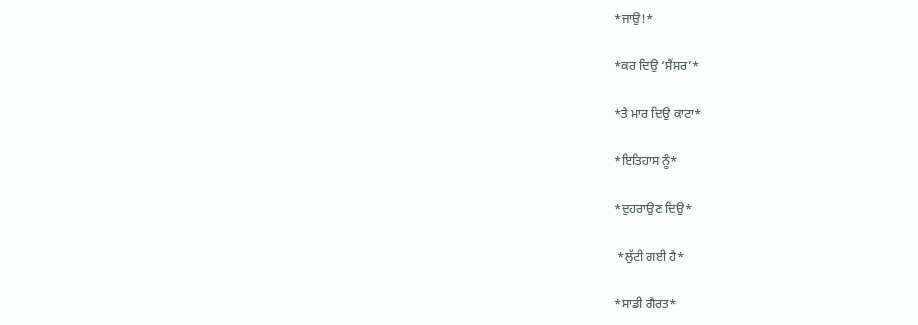*ਜਾਉ!*

*ਕਰ ਦਿਉ ‘ਸੈਂਸਰ’*

*ਤੇ ਮਾਰ ਦਿਉ ਕਾਟਾ*

*ਇਤਿਹਾਸ ਨੂੰ*

*ਦੁਹਰਾਉਣ ਦਿਉ*

 *ਲੁੱਟੀ ਗਈ ਹੈ*

*ਸਾਡੀ ਗੈਰਤ*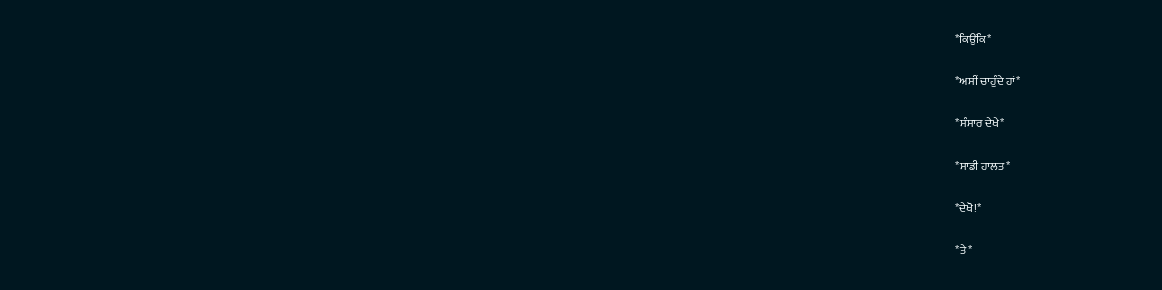*ਕਿਉਂਕਿ*

*ਅਸੀਂ ਚਾਹੁੰਦੇ ਹਾਂ*

*ਸੰਸਾਰ ਦੇਖੇ*

*ਸਾਡੀ ਹਾਲਤ*

*ਦੇਖੋ!*

*ਤੇ*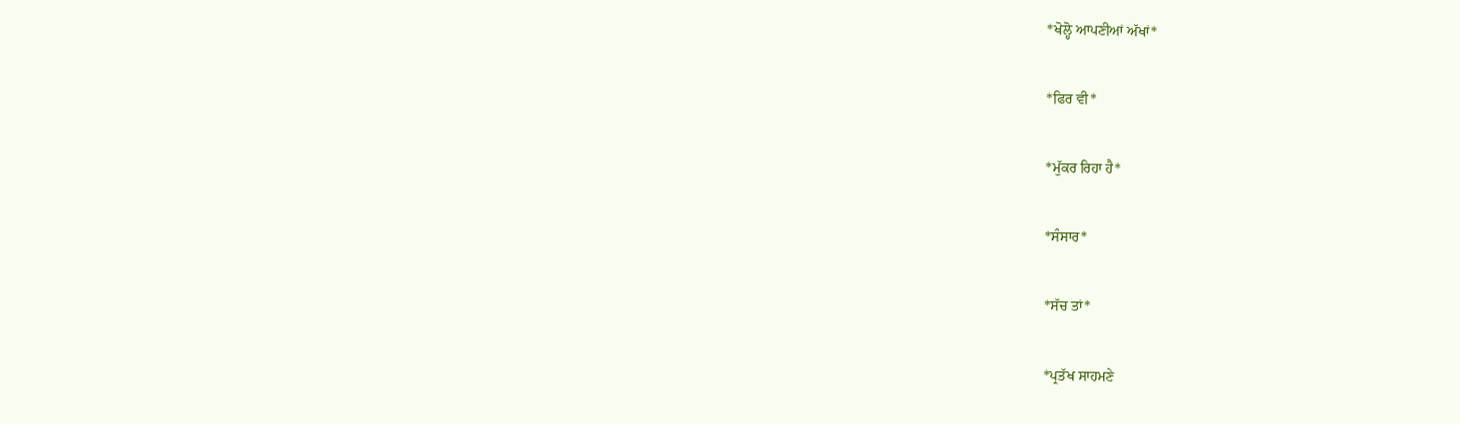*ਖੋਲ੍ਹੋ ਆਪਣੀਆਂ ਅੱਖਾਂ*

*ਫਿਰ ਵੀ*

*ਮੁੱਕਰ ਰਿਹਾ ਹੈ*

*ਸੰਸਾਰ*

*ਸੱਚ ਤਾਂ*

*ਪ੍ਰਤੱਖ ਸਾਹਮਣੇ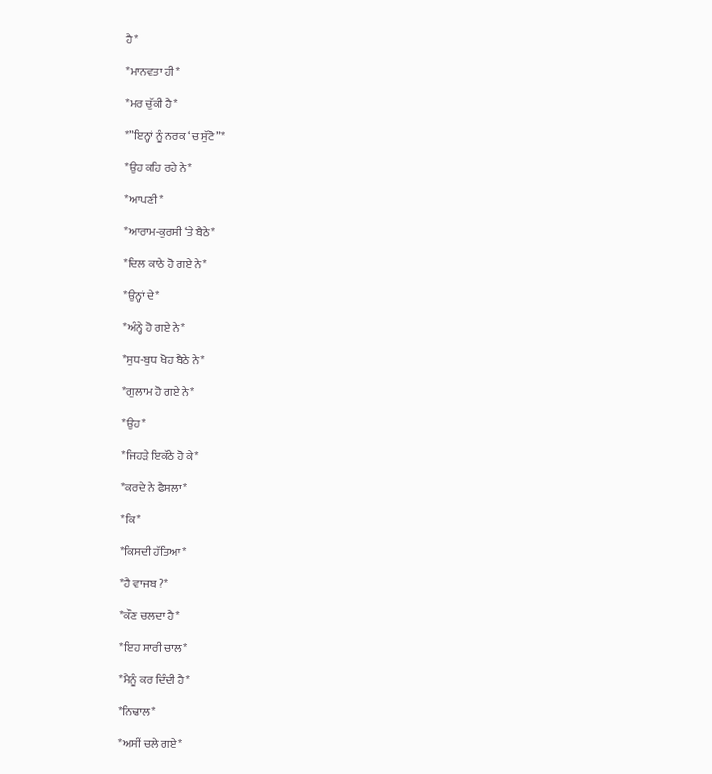ਹੈ*

*ਮਾਨਵਤਾ ਹੀ*

*ਮਰ ਚੁੱਕੀ ਹੈ*

*”ਇਨ੍ਹਾਂ ਨੂੰ ਨਰਕ ‘ਚ ਸੁੱਟੋ”*

*ਉਹ ਕਹਿ ਰਹੇ ਨੇ*

*ਆਪਣੀ*

*ਆਰਾਮ-ਕੁਰਸੀ ‘ਤੇ ਬੈਠੇ*

*ਦਿਲ ਕਾਠੇ ਹੋ ਗਏ ਨੇ*

*ਉਨ੍ਹਾਂ ਦੇ*

*ਅੰਨ੍ਹੇ ਹੋ ਗਏ ਨੇ*

*ਸੁਧ-ਬੁਧ ਖੋਹ ਬੈਠੇ ਨੇ*

*ਗੁਲਾਮ ਹੋ ਗਏ ਨੇ*

*ਉਹ*

*ਜਿਹੜੇ ਇਕੱਠੇ ਹੋ ਕੇ*

*ਕਰਦੇ ਨੇ ਫੈਸਲਾ*

*ਕਿ*

*ਕਿਸਦੀ ਹੱਤਿਆ*

*ਹੈ ਵਾਜਬ ?*

*ਕੌਣ ਚਲਦਾ ਹੈ*

*ਇਹ ਸਾਰੀ ਚਾਲ*

*ਮੈਨੂੰ ਕਰ ਦਿੰਦੀ ਹੈ*

*ਨਿਢਾਲ*

*ਅਸੀਂ ਚਲੇ ਗਏ*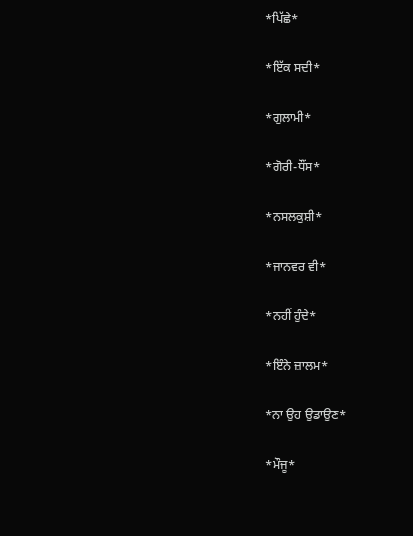*ਪਿੱਛੇ*

*ਇੱਕ ਸਦੀ*

*ਗੁਲਾਮੀ*

*ਗੋਰੀ-ਧੌਂਸ*

*ਨਸਲਕੁਸ਼ੀ*

*ਜਾਨਵਰ ਵੀ*

*ਨਹੀਂ ਹੁੰਦੇ*

*ਇੰਨੇ ਜ਼ਾਲਮ*

*ਨਾ ਉਹ ਉਡਾਉਣ*

*ਮੌਜੂ*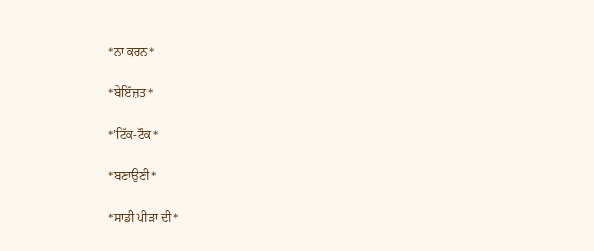*ਨਾ ਕਰਨ*

*ਬੇਇੱਜ਼ਤ*

*’ਟਿੱਕ-ਟੌਕ*

*ਬਣਾਉਣੀ*

*ਸਾਡੀ ਪੀੜਾ ਦੀ*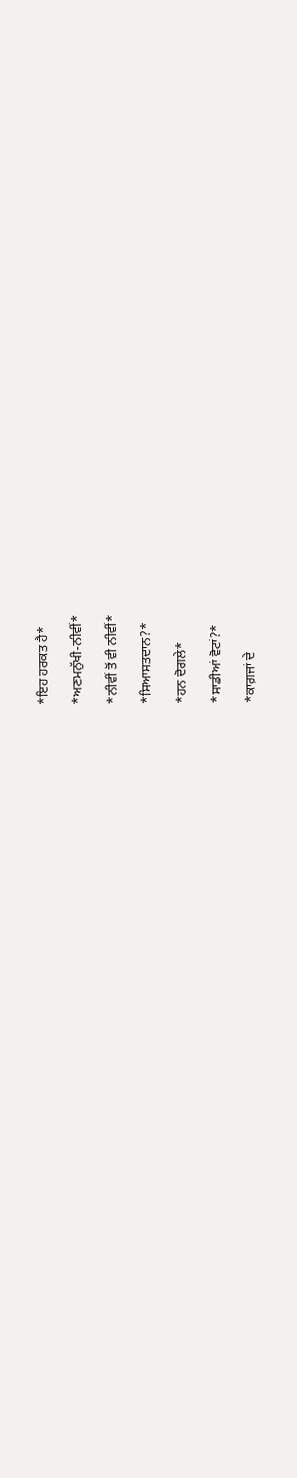*ਇਹ ਹਰਕਤ ਹੈ*

*ਅਣਮਨੁੱਖੀ-ਨੀਵੀਂ*

*ਨੀਵੀਂ ਤੋਂ ਵੀ ਨੀਵੀਂ*

*ਸਿਆਸਤਦਾਨ?*

*ਹਨ ਦੋਗਲੇ*

*ਸਾਡੀਆਂ ਵੋਟਾਂ?*

*ਕਾਗ਼ਜਾਂ ਦੇ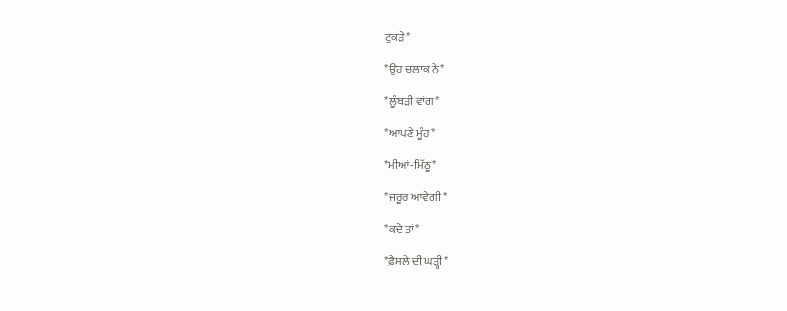ਟੁਕੜੇ*

*ਉਹ ਚਲਾਕ ਨੇ*

*ਲੂੰਬੜੀ ਵਾਂਗ*

*ਆਪਣੇ ਮੂੰਹ*

*ਮੀਆਂ-ਮਿੱਠੂ*

*ਜਰੂਰ ਆਵੇਗੀ*

*ਕਦੇ ਤਾਂ*

*ਫ਼ੈਸਲੇ ਦੀ ਘੜ੍ਹੀ*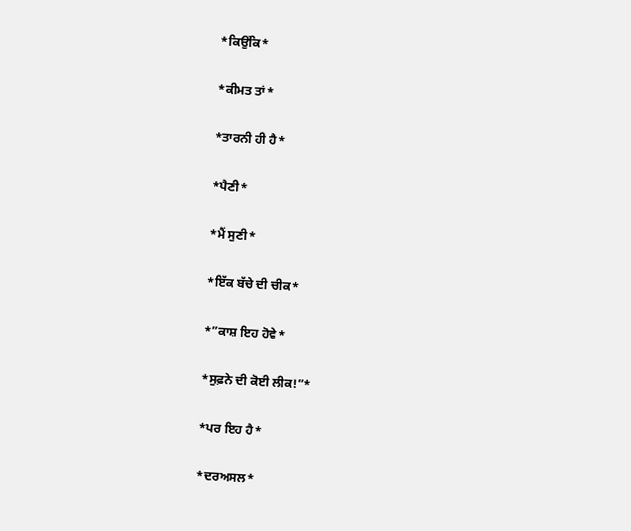*ਕਿਉਂਕਿ*

*ਕੀਮਤ ਤਾਂ*

*ਤਾਰਨੀ ਹੀ ਹੈ*

*ਪੈਣੀ*

*ਮੈਂ ਸੁਣੀ*

*ਇੱਕ ਬੱਚੇ ਦੀ ਚੀਕ*

*”ਕਾਸ਼ ਇਹ ਹੋਵੇ*

*ਸੁਫ਼ਨੇ ਦੀ ਕੋਈ ਲੀਕ!”*

*ਪਰ ਇਹ ਹੈ*

*ਦਰਅਸਲ*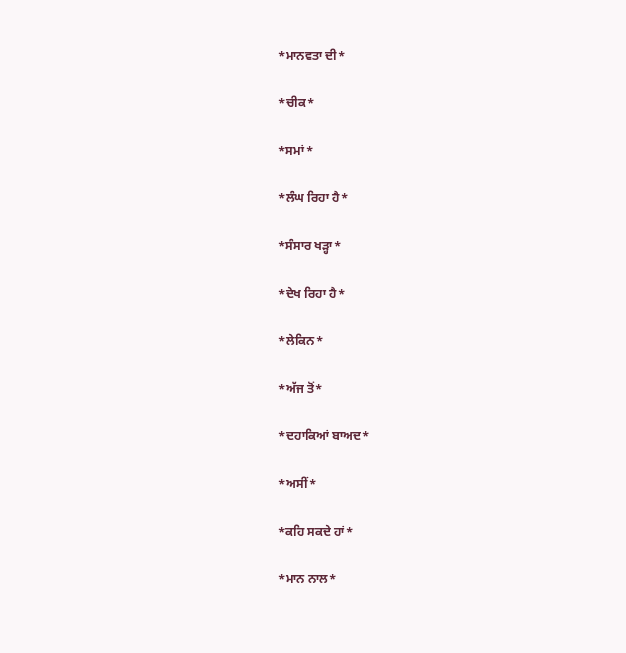*ਮਾਨਵਤਾ ਦੀ*

*ਚੀਕ*

*ਸਮਾਂ*

*ਲੰਘ ਰਿਹਾ ਹੈ*

*ਸੰਸਾਰ ਖੜ੍ਹਾ*

*ਦੇਖ ਰਿਹਾ ਹੈ*

*ਲੇਕਿਨ*

*ਅੱਜ ਤੋਂ*

*ਦਹਾਕਿਆਂ ਬਾਅਦ*

*ਅਸੀਂ*

*ਕਹਿ ਸਕਦੇ ਹਾਂ*

*ਮਾਨ ਨਾਲ*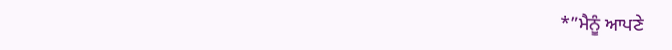*”ਮੈਨੂੰ ਆਪਣੇ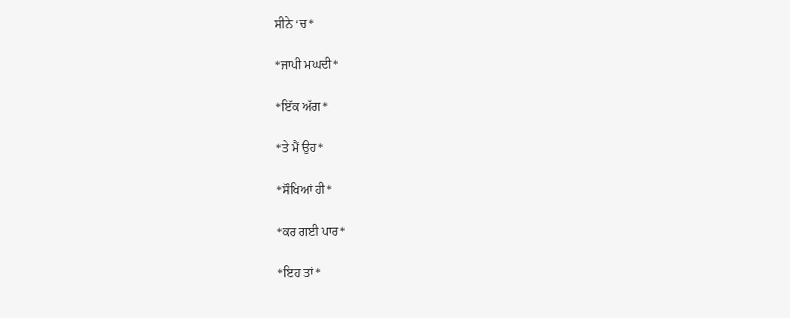ਸੀਨੇ ‘ਚ*

*ਜਾਪੀ ਮਘਦੀ*

*ਇੱਕ ਅੱਗ*

*ਤੇ ਮੈਂ ਉਹ*

*ਸੌਖਿਆਂ ਹੀ*

*ਕਰ ਗਈ ਪਾਰ*

*ਇਹ ਤਾਂ*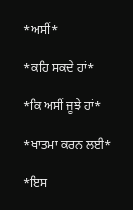*ਅਸੀਂ*

*ਕਹਿ ਸਕਦੇ ਹਾਂ*

*ਕਿ ਅਸੀਂ ਜੂਝੇ ਹਾਂ*

*ਖਾਤਮਾ ਕਰਨ ਲਈ*

*ਇਸ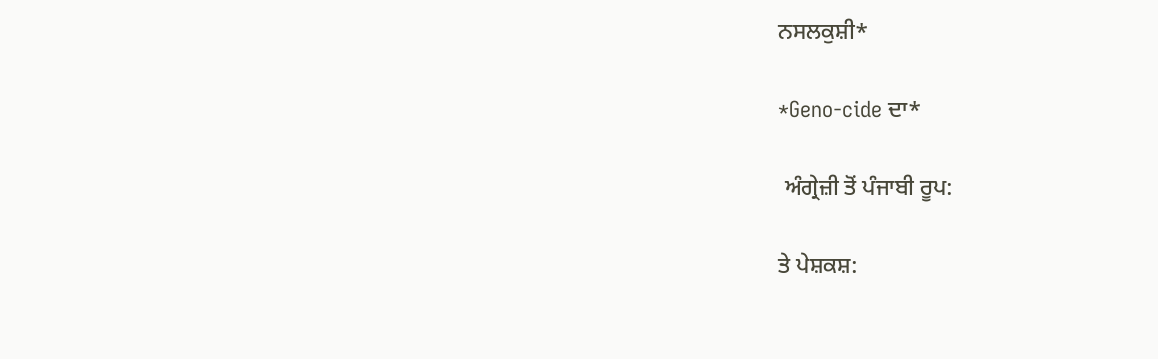ਨਸਲਕੁਸ਼ੀ*

*Geno-cide ਦਾ*

 ਅੰਗ੍ਰੇਜ਼ੀ ਤੋਂ ਪੰਜਾਬੀ ਰੂਪ:

ਤੇ ਪੇਸ਼ਕਸ਼: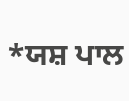*ਯਸ਼ ਪਾਲ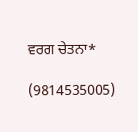ਵਰਗ ਚੇਤਨਾ*

(9814535005)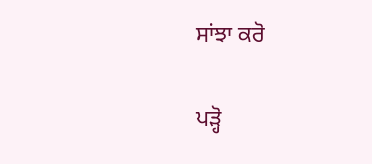ਸਾਂਝਾ ਕਰੋ

ਪੜ੍ਹੋ